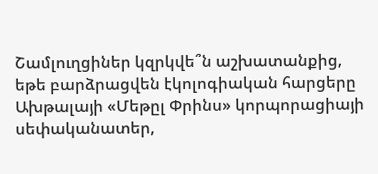Շամլուղցիներ կզրկվե՞ն աշխատանքից, եթե բարձրացվեն էկոլոգիական հարցերը
Ախթալայի «Մեթըլ Փրինս» կորպորացիայի սեփականատեր,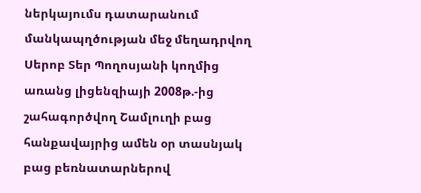ներկայումս դատարանում մանկապղծության մեջ մեղադրվող Սերոբ Տեր Պողոսյանի կողմից առանց լիցենզիայի 2008թ.-ից շահագործվող Շամլուղի բաց հանքավայրից ամեն օր տասնյակ բաց բեռնատարներով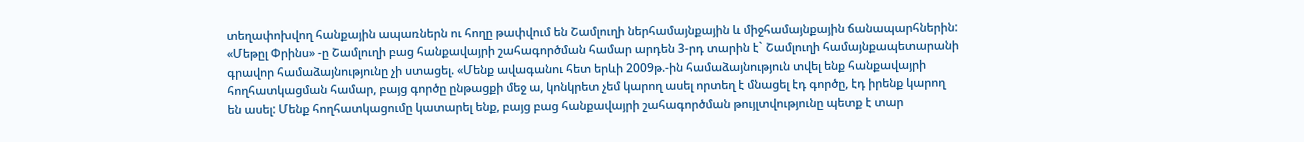տեղափոխվող հանքային ապառներն ու հողը թափվում են Շամլուղի ներհամայնքային և միջհամայնքային ճանապարհներին:
«Մեթըլ Փրինս» -ը Շամլուղի բաց հանքավայրի շահագործման համար արդեն 3-րդ տարին է` Շամլուղի համայնքապետարանի գրավոր համաձայնությունը չի ստացել. «Մենք ավագանու հետ երևի 2009թ.-ին համաձայնություն տվել ենք հանքավայրի հողհատկացման համար, բայց գործը ընթացքի մեջ ա, կոնկրետ չեմ կարող ասել որտեղ է մնացել էդ գործը, էդ իրենք կարող են ասել: Մենք հողհատկացումը կատարել ենք, բայց բաց հանքավայրի շահագործման թույլտվությունը պետք է տար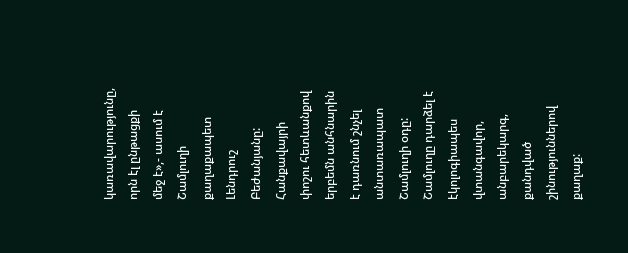կառավարությունը, որն էլ ընթացքի մեջ է»,- ասում է Շամլուղի քաղաքապետ Լենդրուշ Բեժանյանը:
Հանքավայրի փոշու հետևանքով երբեմն անհնարին է դառնում շնչել անտառապատ Շամլուղի օդը: Շամլուղը դարձել է էկոլոգիապես վտանգավոր, անբարեկարգ, քանդված շինություններով քաղաք: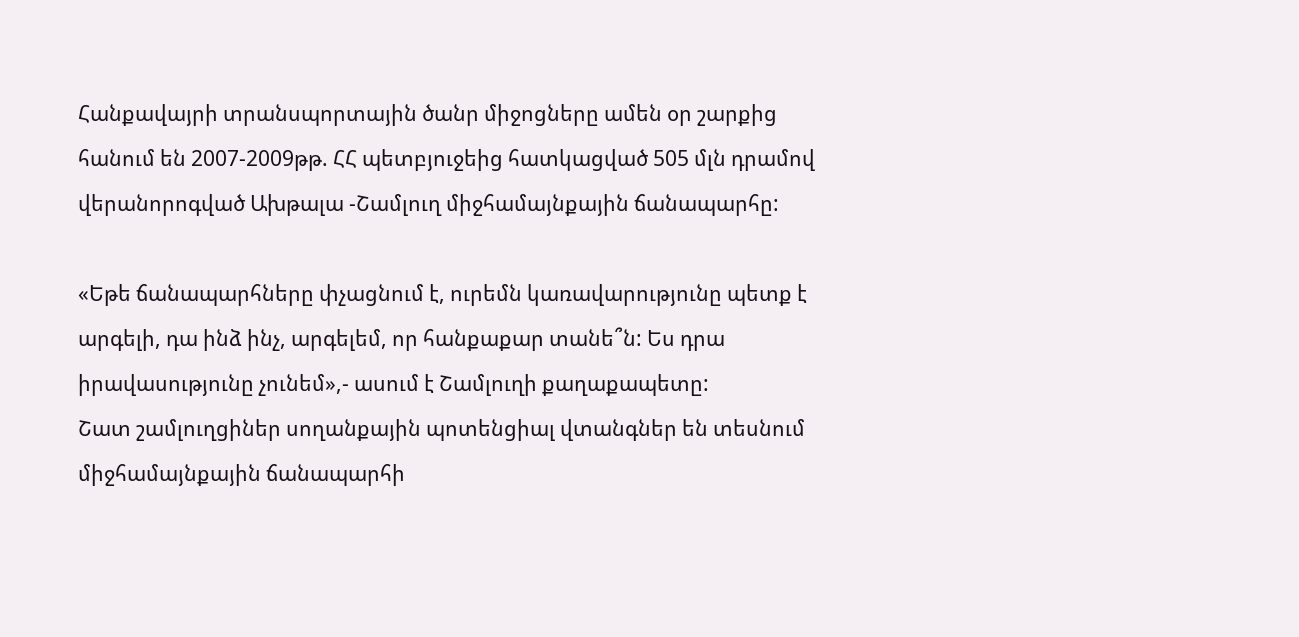Հանքավայրի տրանսպորտային ծանր միջոցները ամեն օր շարքից հանում են 2007-2009թթ. ՀՀ պետբյուջեից հատկացված 505 մլն դրամով վերանորոգված Ախթալա -Շամլուղ միջհամայնքային ճանապարհը:

«Եթե ճանապարհները փչացնում է, ուրեմն կառավարությունը պետք է արգելի, դա ինձ ինչ, արգելեմ, որ հանքաքար տանե՞ն: Ես դրա իրավասությունը չունեմ»,- ասում է Շամլուղի քաղաքապետը:
Շատ շամլուղցիներ սողանքային պոտենցիալ վտանգներ են տեսնում միջհամայնքային ճանապարհի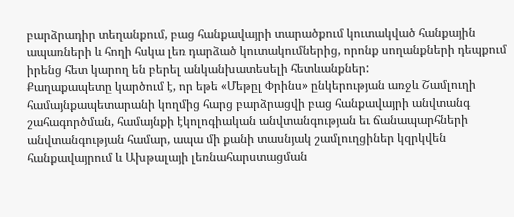բարձրադիր տեղանքում, բաց հանքավայրի տարածքում կուտակված հանքային ապառների և հողի հսկա լեռ դարձած կուտակումներից, որոնք սողանքների դեպքում իրենց հետ կարող են բերել անկանխատեսելի հետևանքներ:
Քաղաքապետը կարծում է, որ եթե «Մեթըլ Փրինս» ընկերության առջև Շամլուղի համայնքապետարանի կողմից հարց բարձրացվի բաց հանքավայրի անվտանգ շահագործման, համայնքի էկոլոգիական անվտանգության եւ ճանապարհների անվտանգության համար, ապա մի քանի տասնյակ շամլուղցիներ կզրկվեն հանքավայրում և Ախթալայի լեռնահարստացման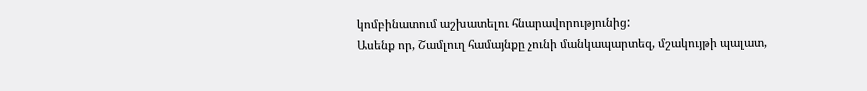կոմբինատում աշխատելու հնարավորությունից:
Ասենք որ, Շամլուղ համայնքը չունի մանկապարտեզ, մշակույթի պալատ,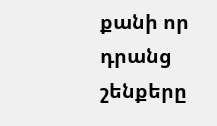քանի որ դրանց շենքերը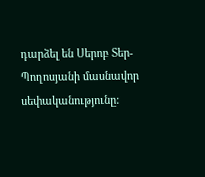դարձել են Սերոբ Տեր-Պողոսյանի մասնավոր սեփականությունը: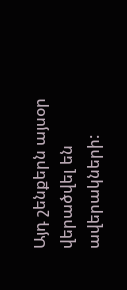Այդ շենքերն այսօր վերածվել են ավերակների: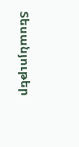Տեսանյութեր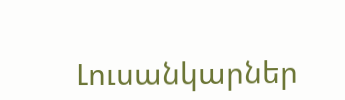Լուսանկարներ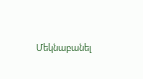Մեկնաբանել